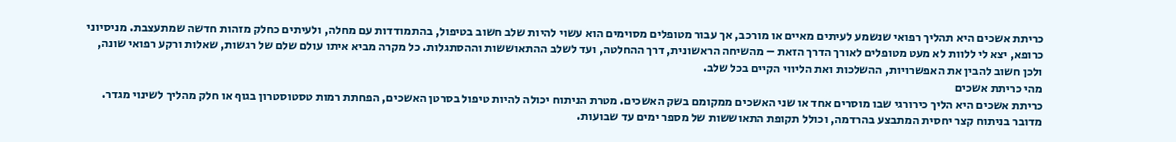כריתת אשכים היא תהליך רפואי שנשמע לעיתים מאיים או מורכב, אך עבור מטופלים מסוימים הוא עשוי להיות שלב חשוב בטיפול, בהתמודדות עם מחלה, ולעיתים כחלק מזהות חדשה שמתעצבת. מניסיוני כרופא, יצא לי ללוות לא מעט מטופלים לאורך הדרך הזאת – מהשיחה הראשונית, דרך ההחלטה, ועד לשלב ההתאוששות וההסתגלות. כל מקרה מביא איתו עולם שלם של רגשות, שאלות ורקע רפואי שונה, ולכן חשוב להבין את האפשרויות, ההשלכות ואת הליווי הקיים בכל שלב.
מהי כריתת אשכים
כריתת אשכים היא הליך כירורגי שבו מוסרים אחד או שני האשכים ממקומם בשק האשכים. מטרת הניתוח יכולה להיות טיפול בסרטן האשכים, הפחתת רמות טסטוסטרון בגוף או חלק מהליך לשינוי מגדר. מדובר בניתוח קצר יחסית המתבצע בהרדמה, וכולל תקופת התאוששות של מספר ימים עד שבועות.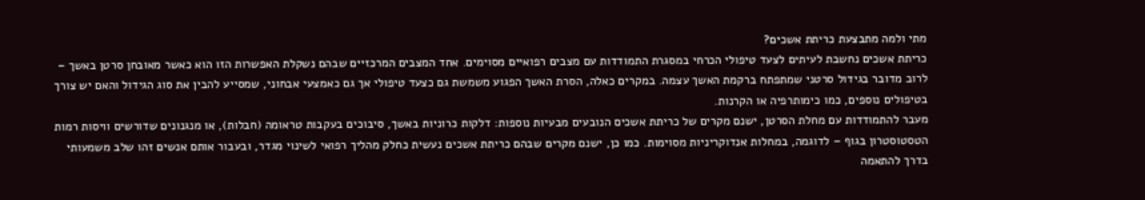מתי ולמה מתבצעת כריתת אשכים?
כריתת אשכים נחשבת לעיתים לצעד טיפולי הכרחי במסגרת התמודדות עם מצבים רפואיים מסוימים. אחד המצבים המרכזיים שבהם נשקלת האפשרות הזו הוא כאשר מאובחן סרטן באשך – לרוב מדובר בגידול סרטני שמתפתח ברקמת האשך עצמה. במקרים כאלה, הסרת האשך הפגוע משמשת גם כצעד טיפולי אך גם כאמצעי אבחוני, שמסייע להבין את סוג הגידול והאם יש צורך בטיפולים נוספים, כמו כימותרפיה או הקרנות.
מעבר להתמודדות עם מחלת הסרטן, ישנם מקרים של כריתת אשכים הנובעים מבעיות נוספות: דלקות כרוניות באשך, סיבוכים בעקבות טראומה (חבלות), או מנגנונים שדורשים וויסות רמות הטסטוסטרון בגוף – לדוגמה, במחלות אנדוקריניות מסוימות. כמו כן, ישנם מקרים שבהם כריתת אשכים נעשית כחלק מהליך רפואי לשינוי מגדר, ובעבור אותם אנשים זהו שלב משמעותי בדרך להתאמה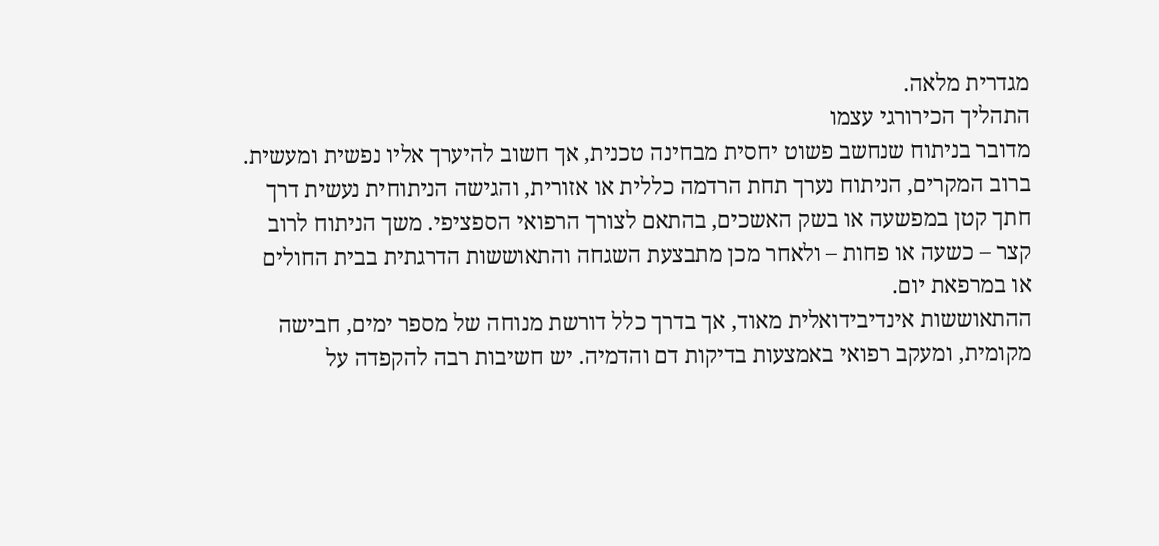מגדרית מלאה.
התהליך הכירורגי עצמו
מדובר בניתוח שנחשב פשוט יחסית מבחינה טכנית, אך חשוב להיערך אליו נפשית ומעשית. ברוב המקרים, הניתוח נערך תחת הרדמה כללית או אזורית, והגישה הניתוחית נעשית דרך חתך קטן במפשעה או בשק האשכים, בהתאם לצורך הרפואי הספציפי. משך הניתוח לרוב קצר – כשעה או פחות – ולאחר מכן מתבצעת השגחה והתאוששות הדרגתית בבית החולים או במרפאת יום.
ההתאוששות אינדיבידואלית מאוד, אך בדרך כלל דורשת מנוחה של מספר ימים, חבישה מקומית, ומעקב רפואי באמצעות בדיקות דם והדמיה. יש חשיבות רבה להקפדה על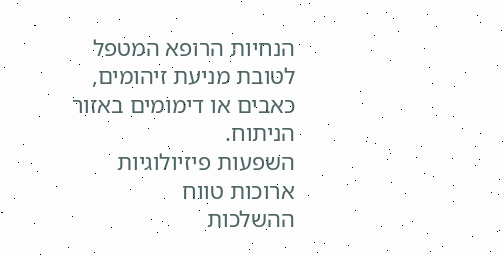הנחיות הרופא המטפל לטובת מניעת זיהומים, כאבים או דימומים באזור הניתוח.
השפעות פיזיולוגיות ארוכות טווח
ההשלכות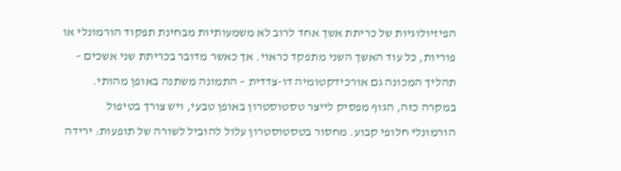הפיזיולוגיות של כריתת אשך אחד לרוב לא משמעותיות מבחינת תפקוד הורמונלי או פוריות, כל עוד האשך השני מתפקד כראוי. אך כאשר מדובר בכריתת שני אשכים – תהליך המכונה גם אורכידקטומיה דו-צדדית – התמונה משתנה באופן מהותי.
במקרה כזה, הגוף מפסיק לייצר טסטוסטרון באופן טבעי, ויש צורך בטיפול הורמונלי חלופי קבוע. מחסור בטסטוסטרון עלול להוביל לשורה של תופעות: ירידה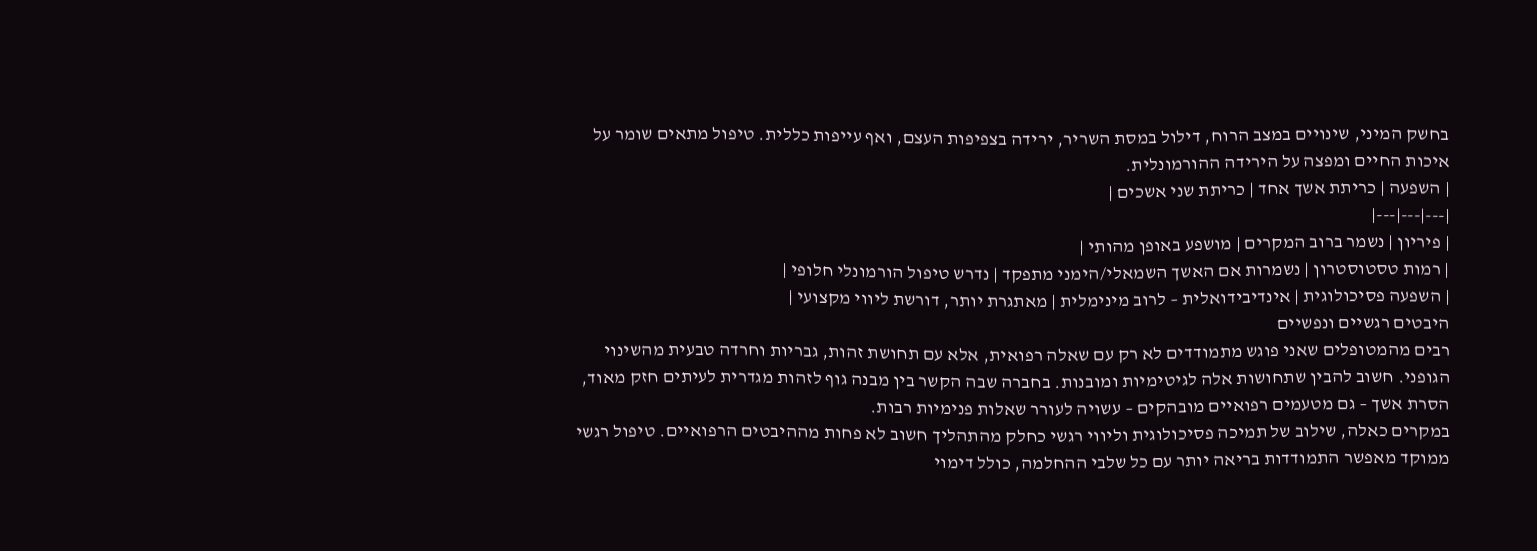בחשק המיני, שינויים במצב הרוח, דילול במסת השריר, ירידה בצפיפות העצם, ואף עייפות כללית. טיפול מתאים שומר על איכות החיים ומפצה על הירידה ההורמונלית.
| השפעה | כריתת אשך אחד | כריתת שני אשכים |
|---|---|---|
| פיריון | נשמר ברוב המקרים | מושפע באופן מהותי |
| רמות טסטוסטרון | נשמרות אם האשך השמאלי/הימני מתפקד | נדרש טיפול הורמונלי חלופי |
| השפעה פסיכולוגית | אינדיבידואלית – לרוב מינימלית | מאתגרת יותר, דורשת ליווי מקצועי |
היבטים רגשיים ונפשיים
רבים מהמטופלים שאני פוגש מתמודדים לא רק עם שאלה רפואית, אלא עם תחושת זהות, גבריות וחרדה טבעית מהשינוי הגופני. חשוב להבין שתחושות אלה לגיטימיות ומובנות. בחברה שבה הקשר בין מבנה גוף לזהות מגדרית לעיתים חזק מאוד, הסרת אשך – גם מטעמים רפואיים מובהקים – עשויה לעורר שאלות פנימיות רבות.
במקרים כאלה, שילוב של תמיכה פסיכולוגית וליווי רגשי כחלק מהתהליך חשוב לא פחות מההיבטים הרפואיים. טיפול רגשי ממוקד מאפשר התמודדות בריאה יותר עם כל שלבי ההחלמה, כולל דימוי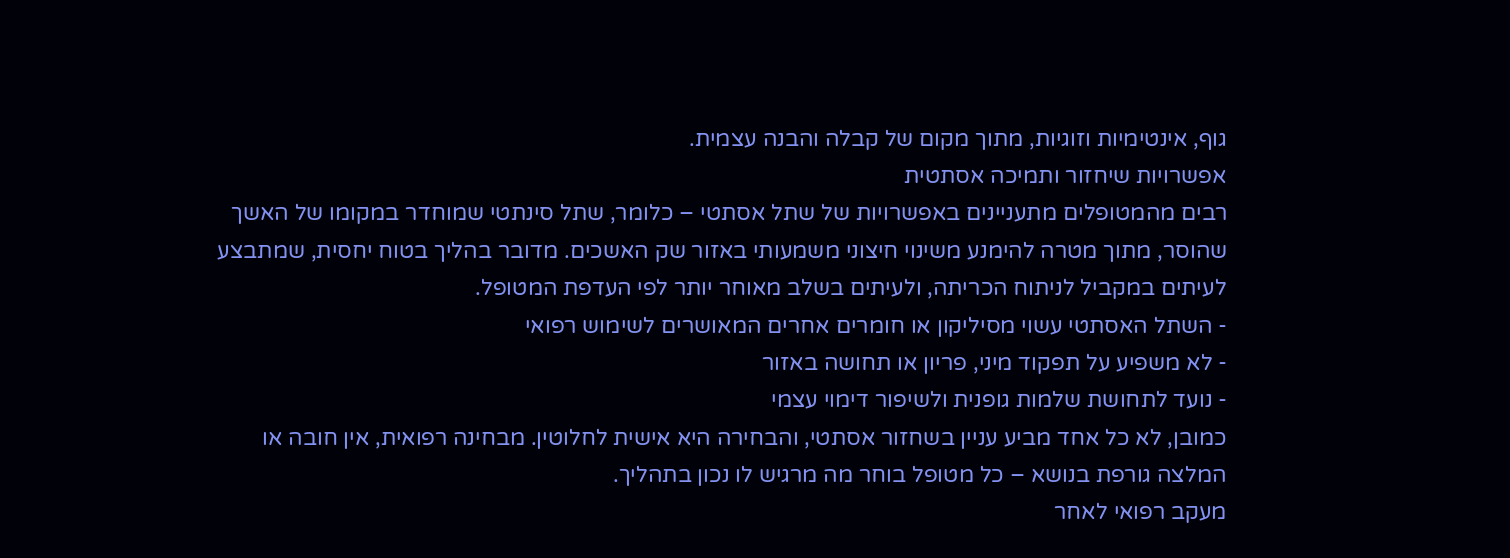גוף, אינטימיות וזוגיות, מתוך מקום של קבלה והבנה עצמית.
אפשרויות שיחזור ותמיכה אסתטית
רבים מהמטופלים מתעניינים באפשרויות של שתל אסתטי – כלומר, שתל סינתטי שמוחדר במקומו של האשך שהוסר, מתוך מטרה להימנע משינוי חיצוני משמעותי באזור שק האשכים. מדובר בהליך בטוח יחסית, שמתבצע לעיתים במקביל לניתוח הכריתה, ולעיתים בשלב מאוחר יותר לפי העדפת המטופל.
- השתל האסתטי עשוי מסיליקון או חומרים אחרים המאושרים לשימוש רפואי
- לא משפיע על תפקוד מיני, פריון או תחושה באזור
- נועד לתחושת שלמות גופנית ולשיפור דימוי עצמי
כמובן, לא כל אחד מביע עניין בשחזור אסתטי, והבחירה היא אישית לחלוטין. מבחינה רפואית, אין חובה או המלצה גורפת בנושא – כל מטופל בוחר מה מרגיש לו נכון בתהליך.
מעקב רפואי לאחר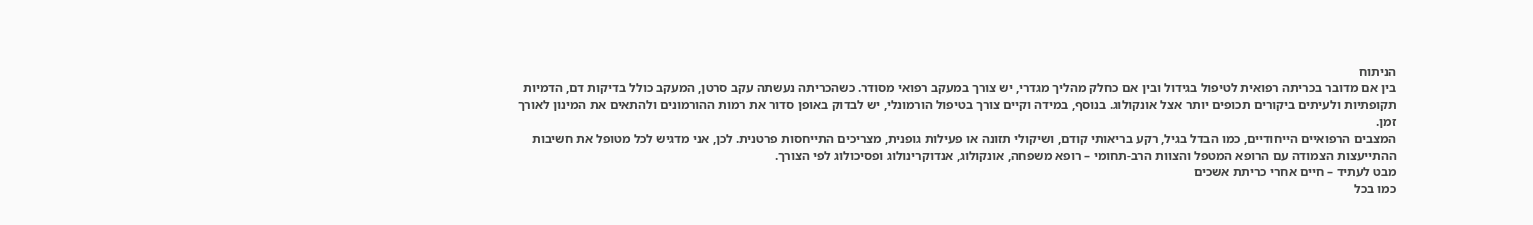הניתוח
בין אם מדובר בכריתה רפואית לטיפול בגידול ובין אם כחלק מהליך מגדרי, יש צורך במעקב רפואי מסודר. כשהכריתה נעשתה עקב סרטן, המעקב כולל בדיקות דם, הדמיות תקופתיות ולעיתים ביקורים תכופים יותר אצל אונקולוג. בנוסף, במידה וקיים צורך בטיפול הורמונלי, יש לבדוק באופן סדור את רמות ההורמונים ולהתאים את המינון לאורך זמן.
המצבים הרפואיים הייחודיים, כמו הבדל בגיל, רקע בריאותי קודם, ושיקולי תזונה או פעילות גופנית, מצריכים התייחסות פרטנית. לכן, אני מדגיש לכל מטופל את חשיבות ההתייעצות הצמודה עם הרופא המטפל והצוות הרב-תחומי – רופא משפחה, אונקולוג, אנדוקרינולוג ופסיכולוג לפי הצורך.
מבט לעתיד – חיים אחרי כריתת אשכים
כמו בכל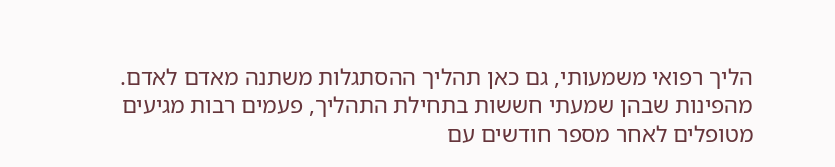הליך רפואי משמעותי, גם כאן תהליך ההסתגלות משתנה מאדם לאדם. מהפינות שבהן שמעתי חששות בתחילת התהליך, פעמים רבות מגיעים מטופלים לאחר מספר חודשים עם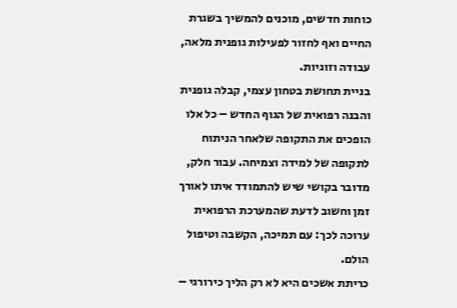כוחות חדשים, מוכנים להמשיך בשגרת החיים ואף לחזור לפעילות גופנית מלאה, עבודה וזוגיות.
בניית תחושת בטחון עצמי, קבלה גופנית והבנה רפואית של הגוף החדש – כל אלו הופכים את התקופה שלאחר הניתוח לתקופה של למידה וצמיחה. עבור חלק, מדובר בקושי שיש להתמודד איתו לאורך זמן וחשוב לדעת שהמערכת הרפואית ערוכה לכך: עם תמיכה, הקשבה וטיפול הולם.
כריתת אשכים היא לא רק הליך כירורגי –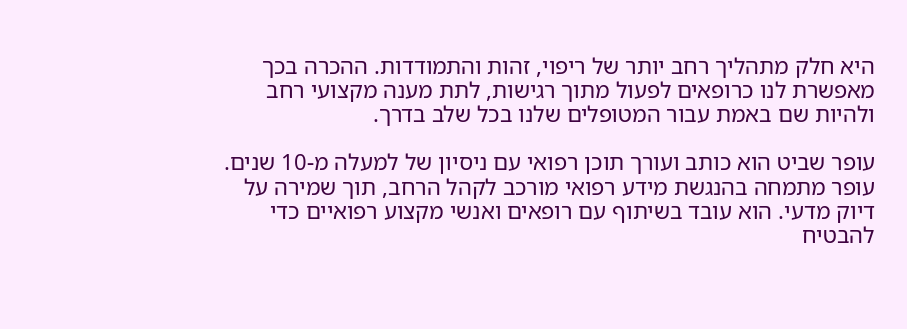היא חלק מתהליך רחב יותר של ריפוי, זהות והתמודדות. ההכרה בכך מאפשרת לנו כרופאים לפעול מתוך רגישות, לתת מענה מקצועי רחב ולהיות שם באמת עבור המטופלים שלנו בכל שלב בדרך.

עופר שביט הוא כותב ועורך תוכן רפואי עם ניסיון של למעלה מ-10 שנים. עופר מתמחה בהנגשת מידע רפואי מורכב לקהל הרחב, תוך שמירה על דיוק מדעי. הוא עובד בשיתוף עם רופאים ואנשי מקצוע רפואיים כדי להבטיח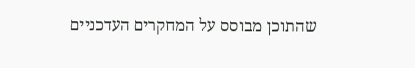שהתוכן מבוסס על המחקרים העדכניים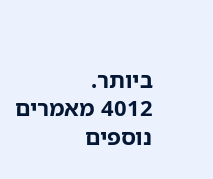ביותר.
4012 מאמרים נוספים